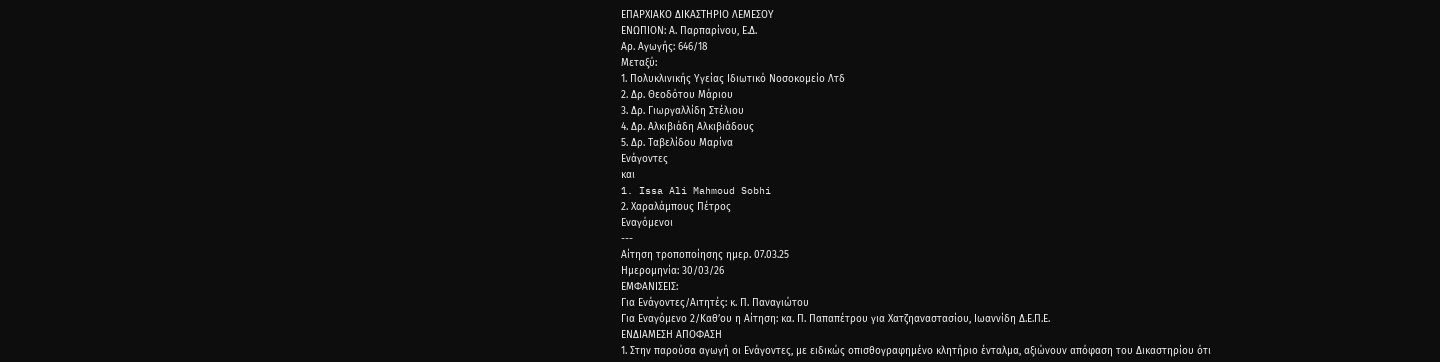ΕΠΑΡΧΙΑΚΟ ΔΙΚΑΣΤΗΡΙΟ ΛΕΜΕΣΟΥ
ΕΝΩΠΙΟΝ: Α. Παρπαρίνου, Ε.Δ.
Αρ. Αγωγής: 646/18
Μεταξύ:
1. Πολυκλινικής Υγείας Ιδιωτικό Νοσοκομείο Λτδ
2. Δρ. Θεοδότου Μάριου
3. Δρ. Γιωργαλλίδη Στέλιου
4. Δρ. Αλκιβιάδη Αλκιβιάδους
5. Δρ. Ταβελίδου Μαρίνα
Ενάγοντες
και
1. Issa Ali Mahmoud Sobhi
2. Χαραλάμπους Πέτρος
Εναγόμενοι
---
Αίτηση τροποποίησης ημερ. 07.03.25
Ημερομηνία: 30/03/26
ΕΜΦΑΝΙΣΕΙΣ:
Για Ενάγοντες/Αιτητές: κ. Π. Παναγιώτου
Για Εναγόμενο 2/Καθ’ου η Αίτηση: κα. Π. Παπαπέτρου για Χατζηαναστασίου, Ιωαννίδη Δ.Ε.Π.Ε.
ΕΝΔΙΑΜΕΣΗ ΑΠΟΦΑΣΗ
1. Στην παρούσα αγωγή οι Ενάγοντες, με ειδικώς οπισθογραφημένο κλητήριο ένταλμα, αξιώνουν απόφαση του Δικαστηρίου ότι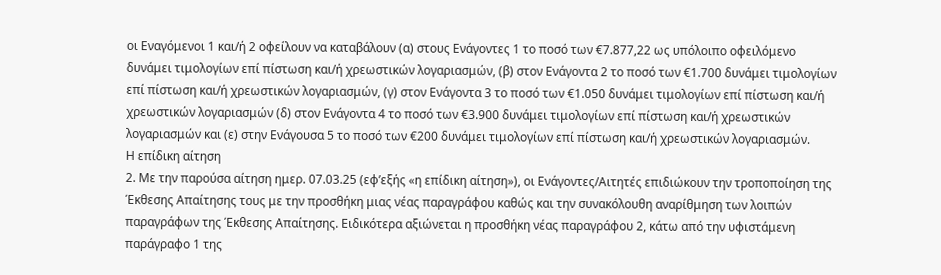οι Εναγόμενοι 1 και/ή 2 οφείλουν να καταβάλουν (α) στους Ενάγοντες 1 το ποσό των €7.877,22 ως υπόλοιπο οφειλόμενο δυνάμει τιμολογίων επί πίστωση και/ή χρεωστικών λογαριασμών, (β) στον Ενάγοντα 2 το ποσό των €1.700 δυνάμει τιμολογίων επί πίστωση και/ή χρεωστικών λογαριασμών, (γ) στον Ενάγοντα 3 το ποσό των €1.050 δυνάμει τιμολογίων επί πίστωση και/ή χρεωστικών λογαριασμών (δ) στον Ενάγοντα 4 το ποσό των €3.900 δυνάμει τιμολογίων επί πίστωση και/ή χρεωστικών λογαριασμών και (ε) στην Ενάγουσα 5 το ποσό των €200 δυνάμει τιμολογίων επί πίστωση και/ή χρεωστικών λογαριασμών.
Η επίδικη αίτηση
2. Με την παρούσα αίτηση ημερ. 07.03.25 (εφ’εξής «η επίδικη αίτηση»), οι Ενάγοντες/Αιτητές επιδιώκουν την τροποποίηση της Έκθεσης Απαίτησης τους με την προσθήκη μιας νέας παραγράφου καθώς και την συνακόλουθη αναρίθμηση των λοιπών παραγράφων της Έκθεσης Απαίτησης. Ειδικότερα αξιώνεται η προσθήκη νέας παραγράφου 2, κάτω από την υφιστάμενη παράγραφο 1 της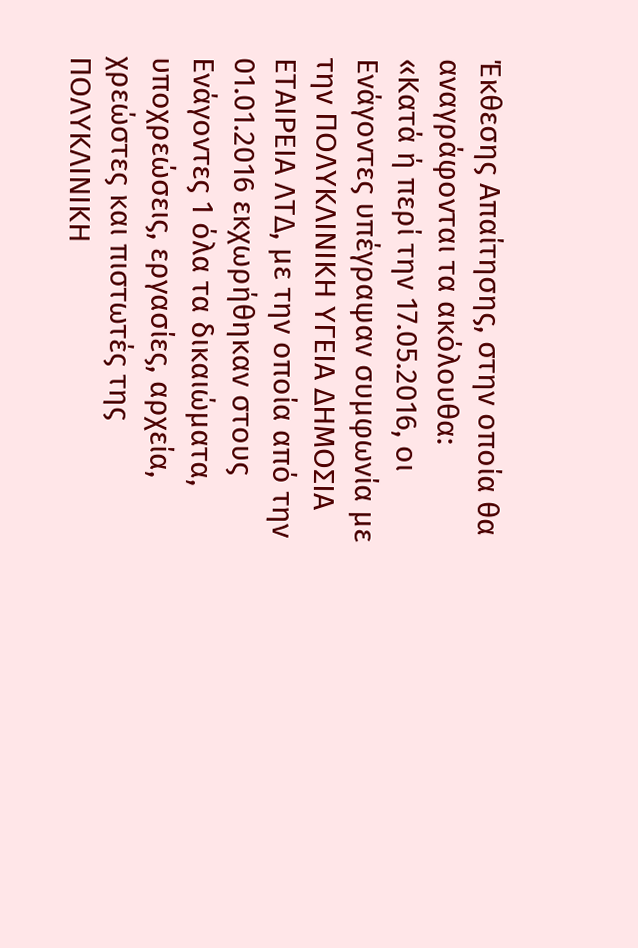Έκθεσης Απαίτησης, στην οποία θα αναγράφονται τα ακόλουθα:
«Κατά ή περί την 17.05.2016, οι Ενάγοντες υπέγραψαν συμφωνία με την ΠΟΛΥΚΛΙΝΙΚΗ ΥΓΕΙΑ ΔΗΜΟΣΙΑ ΕΤΑΙΡΕΙΑ ΛΤΔ, με την οποία από την 01.01.2016 εκχωρήθηκαν στους Ενάγοντες 1 όλα τα δικαιώματα, υποχρεώσεις, εργασίες, αρχεία, χρεώστες και πιστωτές της ΠΟΛΥΚΛΙΝΙΚΗ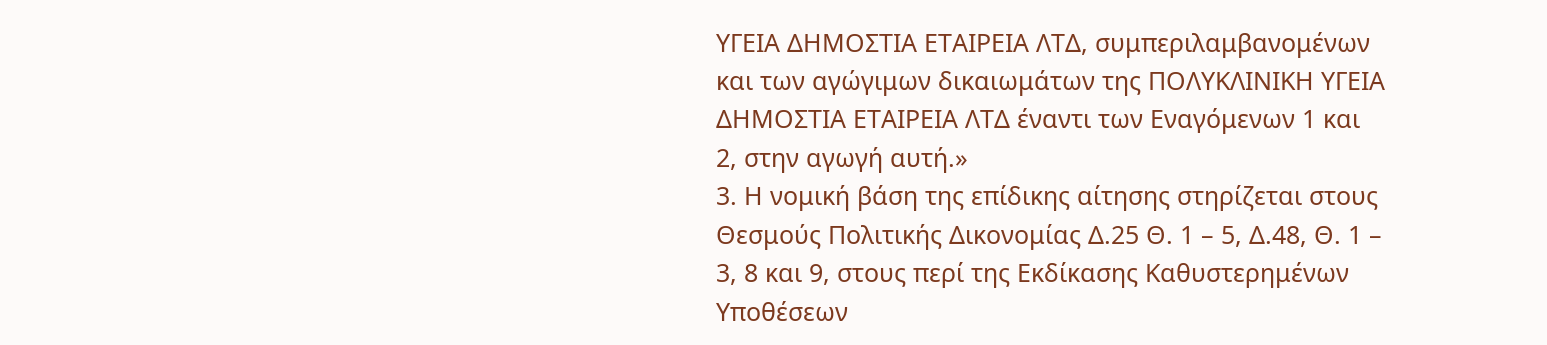ΥΓΕΙΑ ΔΗΜΟΣΤΙΑ ΕΤΑΙΡΕΙΑ ΛΤΔ, συμπεριλαμβανομένων και των αγώγιμων δικαιωμάτων της ΠΟΛΥΚΛΙΝΙΚΗ ΥΓΕΙΑ ΔΗΜΟΣΤΙΑ ΕΤΑΙΡΕΙΑ ΛΤΔ έναντι των Εναγόμενων 1 και 2, στην αγωγή αυτή.»
3. Η νομική βάση της επίδικης αίτησης στηρίζεται στους Θεσμούς Πολιτικής Δικονομίας Δ.25 Θ. 1 – 5, Δ.48, Θ. 1 – 3, 8 και 9, στους περί της Εκδίκασης Καθυστερημένων Υποθέσεων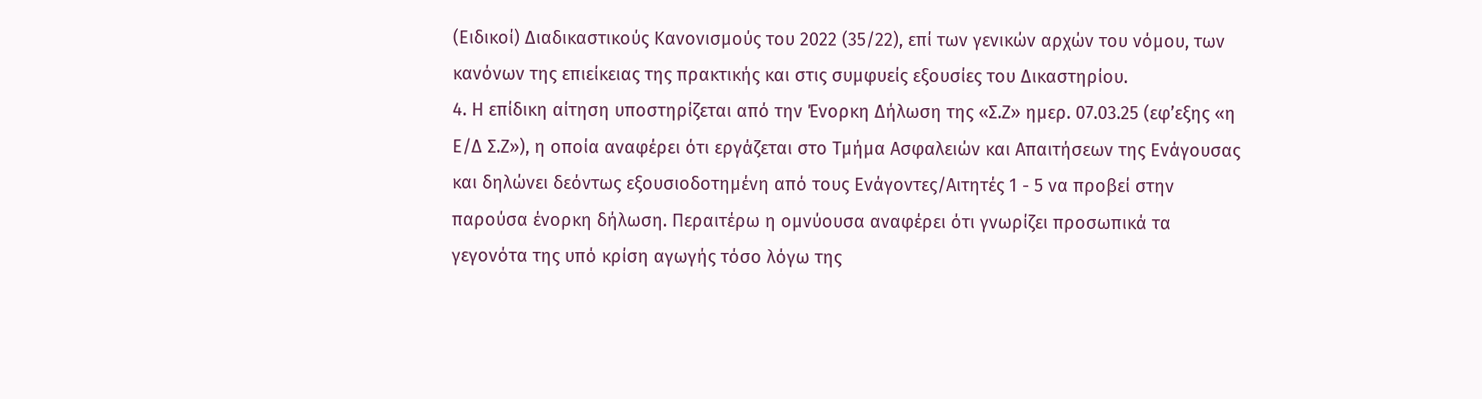(Ειδικοί) Διαδικαστικούς Κανονισμούς του 2022 (35/22), επί των γενικών αρχών του νόμου, των κανόνων της επιείκειας της πρακτικής και στις συμφυείς εξουσίες του Δικαστηρίου.
4. Η επίδικη αίτηση υποστηρίζεται από την Ένορκη Δήλωση της «Σ.Ζ» ημερ. 07.03.25 (εφ’εξης «η Ε/Δ Σ.Ζ»), η οποία αναφέρει ότι εργάζεται στο Τμήμα Ασφαλειών και Απαιτήσεων της Ενάγουσας και δηλώνει δεόντως εξουσιοδοτημένη από τους Ενάγοντες/Αιτητές 1 - 5 να προβεί στην παρούσα ένορκη δήλωση. Περαιτέρω η ομνύουσα αναφέρει ότι γνωρίζει προσωπικά τα γεγονότα της υπό κρίση αγωγής τόσο λόγω της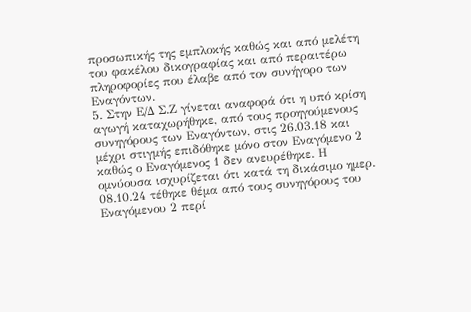προσωπικής της εμπλοκής καθώς και από μελέτη του φακέλου δικογραφίας και από περαιτέρω πληροφορίες που έλαβε από τον συνήγορο των Εναγόντων.
5. Στην Ε/Δ Σ.Ζ γίνεται αναφορά ότι η υπό κρίση αγωγή καταχωρήθηκε, από τους προηγούμενους συνηγόρους των Εναγόντων, στις 26.03.18 και μέχρι στιγμής επιδόθηκε μόνο στον Εναγόμενο 2 καθώς ο Εναγόμενος 1 δεν ανευρέθηκε. Η ομνύουσα ισχυρίζεται ότι κατά τη δικάσιμο ημερ. 08.10.24 τέθηκε θέμα από τους συνηγόρους του Εναγόμενου 2 περί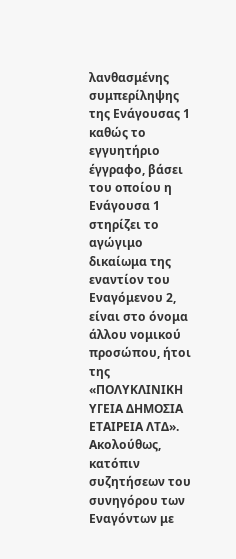λανθασμένης συμπερίληψης της Ενάγουσας 1 καθώς το εγγυητήριο έγγραφο, βάσει του οποίου η Ενάγουσα 1 στηρίζει το αγώγιμο δικαίωμα της εναντίον του Εναγόμενου 2, είναι στο όνομα άλλου νομικού προσώπου, ήτοι της «ΠΟΛΥΚΛΙΝΙΚΗ ΥΓΕΙΑ ΔΗΜΟΣΙΑ ΕΤΑΙΡΕΙΑ ΛΤΔ». Ακολούθως, κατόπιν συζητήσεων του συνηγόρου των Εναγόντων με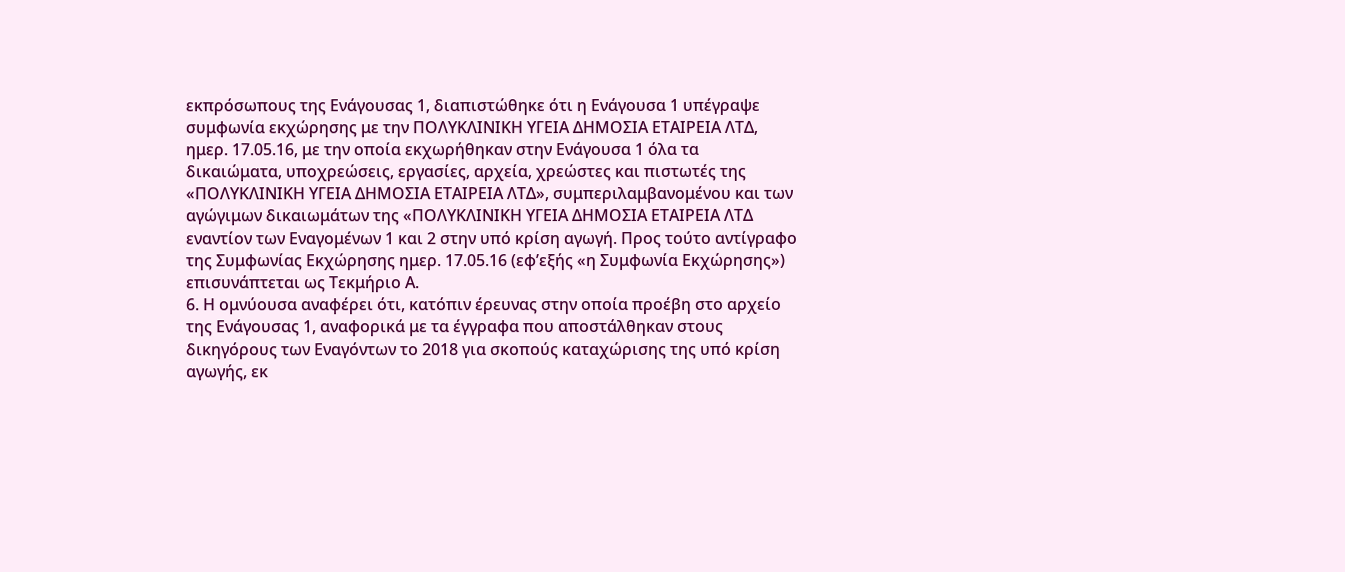εκπρόσωπους της Ενάγουσας 1, διαπιστώθηκε ότι η Ενάγουσα 1 υπέγραψε συμφωνία εκχώρησης με την ΠΟΛΥΚΛΙΝΙΚΗ ΥΓΕΙΑ ΔΗΜΟΣΙΑ ΕΤΑΙΡΕΙΑ ΛΤΔ, ημερ. 17.05.16, με την οποία εκχωρήθηκαν στην Ενάγουσα 1 όλα τα δικαιώματα, υποχρεώσεις, εργασίες, αρχεία, χρεώστες και πιστωτές της «ΠΟΛΥΚΛΙΝΙΚΗ ΥΓΕΙΑ ΔΗΜΟΣΙΑ ΕΤΑΙΡΕΙΑ ΛΤΔ», συμπεριλαμβανομένου και των αγώγιμων δικαιωμάτων της «ΠΟΛΥΚΛΙΝΙΚΗ ΥΓΕΙΑ ΔΗΜΟΣΙΑ ΕΤΑΙΡΕΙΑ ΛΤΔ εναντίον των Εναγομένων 1 και 2 στην υπό κρίση αγωγή. Προς τούτο αντίγραφο της Συμφωνίας Εκχώρησης ημερ. 17.05.16 (εφ’εξής «η Συμφωνία Εκχώρησης») επισυνάπτεται ως Τεκμήριο Α.
6. Η ομνύουσα αναφέρει ότι, κατόπιν έρευνας στην οποία προέβη στο αρχείο της Ενάγουσας 1, αναφορικά με τα έγγραφα που αποστάλθηκαν στους δικηγόρους των Εναγόντων το 2018 για σκοπούς καταχώρισης της υπό κρίση αγωγής, εκ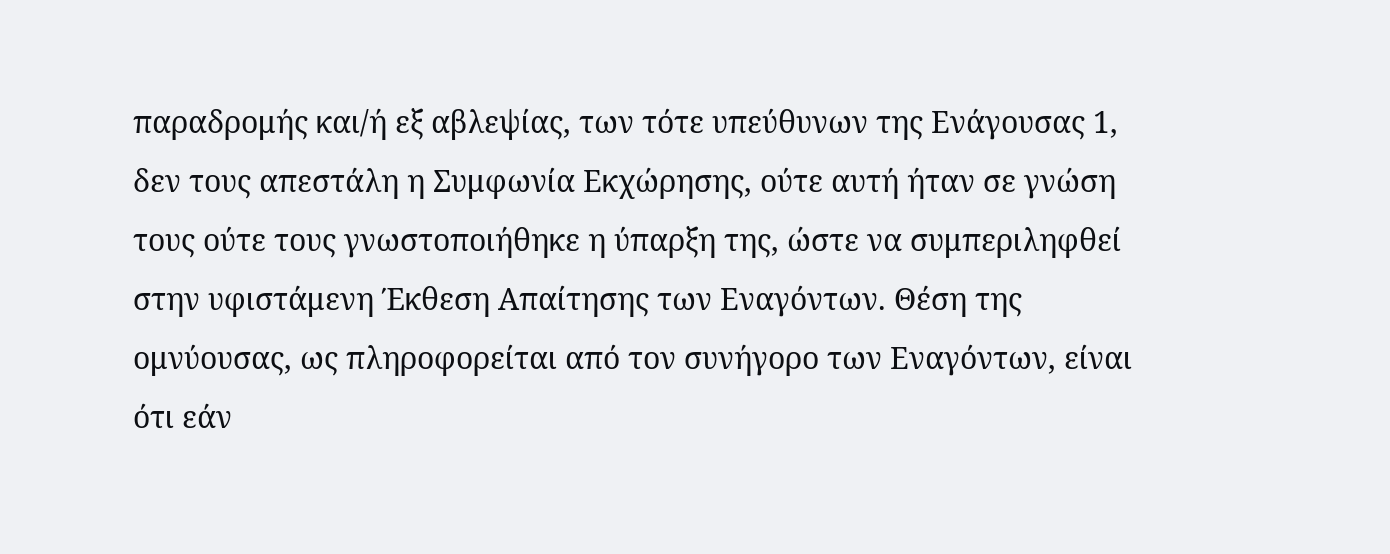παραδρομής και/ή εξ αβλεψίας, των τότε υπεύθυνων της Ενάγουσας 1, δεν τους απεστάλη η Συμφωνία Εκχώρησης, ούτε αυτή ήταν σε γνώση τους ούτε τους γνωστοποιήθηκε η ύπαρξη της, ώστε να συμπεριληφθεί στην υφιστάμενη Έκθεση Απαίτησης των Εναγόντων. Θέση της ομνύουσας, ως πληροφορείται από τον συνήγορο των Εναγόντων, είναι ότι εάν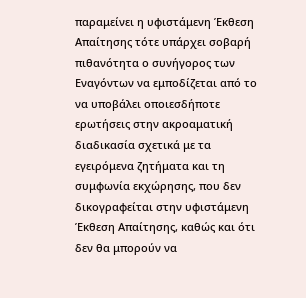παραμείνει η υφιστάμενη Έκθεση Απαίτησης τότε υπάρχει σοβαρή πιθανότητα ο συνήγορος των Εναγόντων να εμποδίζεται από το να υποβάλει οποιεσδήποτε ερωτήσεις στην ακροαματική διαδικασία σχετικά με τα εγειρόμενα ζητήματα και τη συμφωνία εκχώρησης, που δεν δικογραφείται στην υφιστάμενη Έκθεση Απαίτησης, καθώς και ότι δεν θα μπορούν να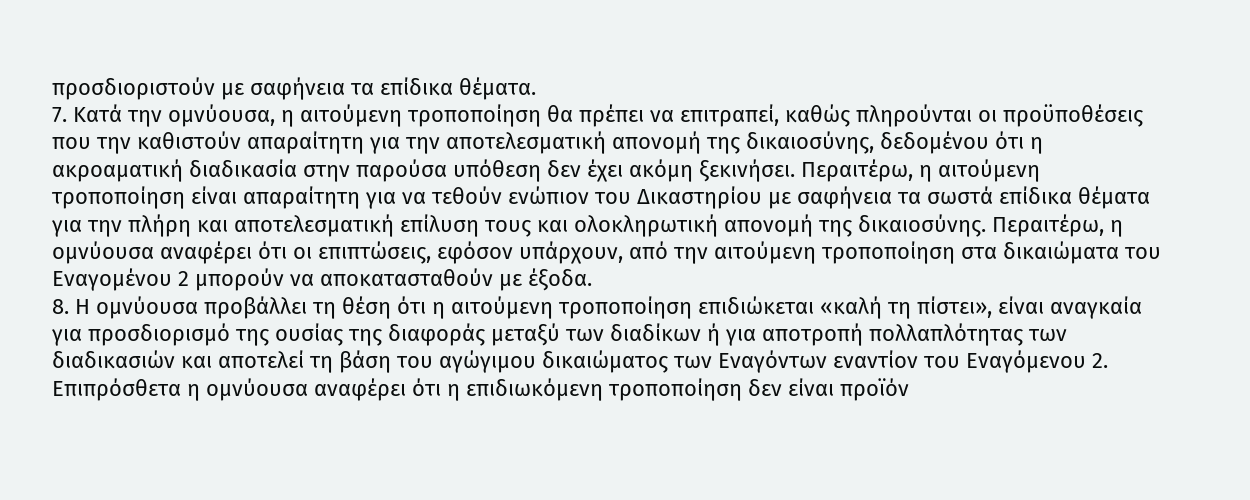προσδιοριστούν με σαφήνεια τα επίδικα θέματα.
7. Κατά την ομνύουσα, η αιτούμενη τροποποίηση θα πρέπει να επιτραπεί, καθώς πληρούνται οι προϋποθέσεις που την καθιστούν απαραίτητη για την αποτελεσματική απονομή της δικαιοσύνης, δεδομένου ότι η ακροαματική διαδικασία στην παρούσα υπόθεση δεν έχει ακόμη ξεκινήσει. Περαιτέρω, η αιτούμενη τροποποίηση είναι απαραίτητη για να τεθούν ενώπιον του Δικαστηρίου με σαφήνεια τα σωστά επίδικα θέματα για την πλήρη και αποτελεσματική επίλυση τους και ολοκληρωτική απονομή της δικαιοσύνης. Περαιτέρω, η ομνύουσα αναφέρει ότι οι επιπτώσεις, εφόσον υπάρχουν, από την αιτούμενη τροποποίηση στα δικαιώματα του Εναγομένου 2 μπορούν να αποκατασταθούν με έξοδα.
8. Η ομνύουσα προβάλλει τη θέση ότι η αιτούμενη τροποποίηση επιδιώκεται «καλή τη πίστει», είναι αναγκαία για προσδιορισμό της ουσίας της διαφοράς μεταξύ των διαδίκων ή για αποτροπή πολλαπλότητας των διαδικασιών και αποτελεί τη βάση του αγώγιμου δικαιώματος των Εναγόντων εναντίον του Εναγόμενου 2. Επιπρόσθετα η ομνύουσα αναφέρει ότι η επιδιωκόμενη τροποποίηση δεν είναι προϊόν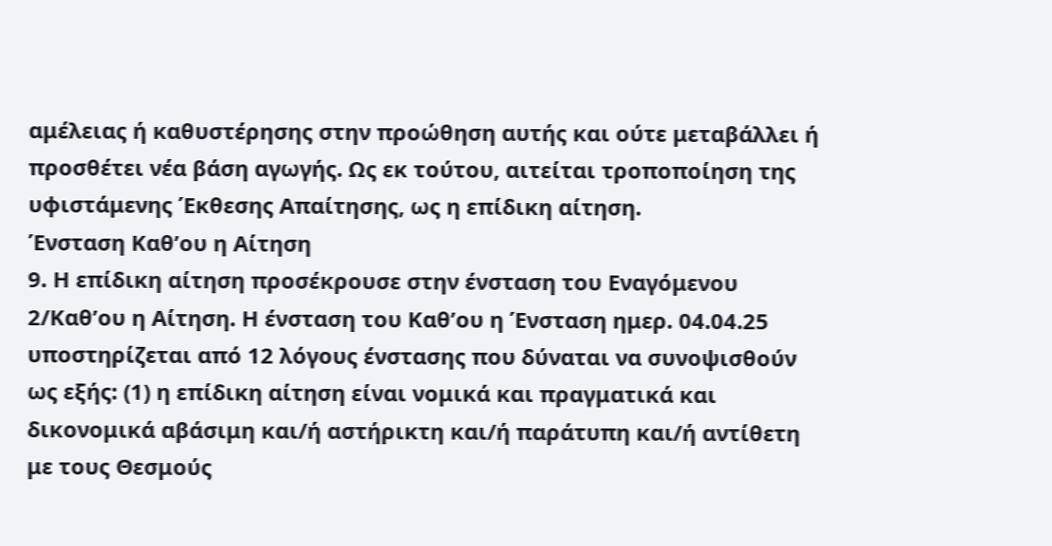αμέλειας ή καθυστέρησης στην προώθηση αυτής και ούτε μεταβάλλει ή προσθέτει νέα βάση αγωγής. Ως εκ τούτου, αιτείται τροποποίηση της υφιστάμενης Έκθεσης Απαίτησης, ως η επίδικη αίτηση.
Ένσταση Καθ’ου η Αίτηση
9. Η επίδικη αίτηση προσέκρουσε στην ένσταση του Εναγόμενου 2/Καθ’ου η Αίτηση. Η ένσταση του Καθ’ου η Ένσταση ημερ. 04.04.25 υποστηρίζεται από 12 λόγους ένστασης που δύναται να συνοψισθούν ως εξής: (1) η επίδικη αίτηση είναι νομικά και πραγματικά και δικονομικά αβάσιμη και/ή αστήρικτη και/ή παράτυπη και/ή αντίθετη με τους Θεσμούς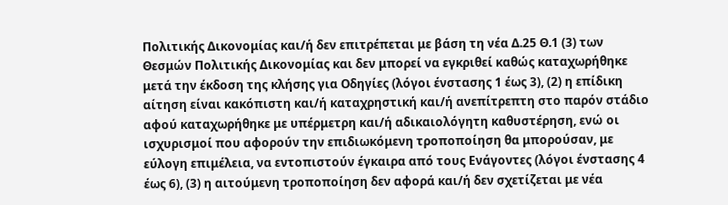Πολιτικής Δικονομίας και/ή δεν επιτρέπεται με βάση τη νέα Δ.25 Θ.1 (3) των Θεσμών Πολιτικής Δικονομίας και δεν μπορεί να εγκριθεί καθώς καταχωρήθηκε μετά την έκδοση της κλήσης για Οδηγίες (λόγοι ένστασης 1 έως 3), (2) η επίδικη αίτηση είναι κακόπιστη και/ή καταχρηστική και/ή ανεπίτρεπτη στο παρόν στάδιο αφού καταχωρήθηκε με υπέρμετρη και/ή αδικαιολόγητη καθυστέρηση, ενώ οι ισχυρισμοί που αφορούν την επιδιωκόμενη τροποποίηση θα μπορούσαν, με εύλογη επιμέλεια, να εντοπιστούν έγκαιρα από τους Ενάγοντες (λόγοι ένστασης 4 έως 6), (3) η αιτούμενη τροποποίηση δεν αφορά και/ή δεν σχετίζεται με νέα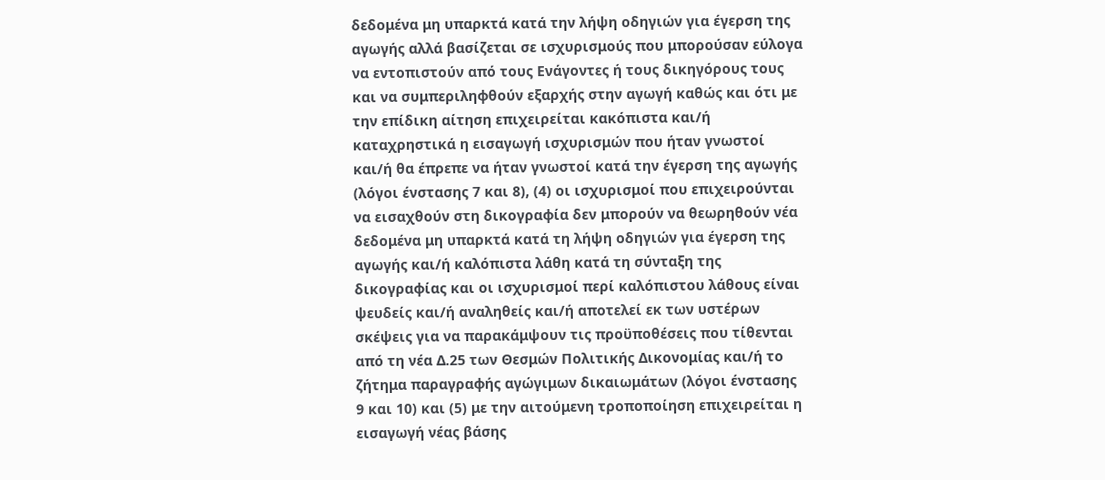δεδομένα μη υπαρκτά κατά την λήψη οδηγιών για έγερση της αγωγής αλλά βασίζεται σε ισχυρισμούς που μπορούσαν εύλογα να εντοπιστούν από τους Ενάγοντες ή τους δικηγόρους τους και να συμπεριληφθούν εξαρχής στην αγωγή καθώς και ότι με την επίδικη αίτηση επιχειρείται κακόπιστα και/ή καταχρηστικά η εισαγωγή ισχυρισμών που ήταν γνωστοί και/ή θα έπρεπε να ήταν γνωστοί κατά την έγερση της αγωγής (λόγοι ένστασης 7 και 8), (4) οι ισχυρισμοί που επιχειρούνται να εισαχθούν στη δικογραφία δεν μπορούν να θεωρηθούν νέα δεδομένα μη υπαρκτά κατά τη λήψη οδηγιών για έγερση της αγωγής και/ή καλόπιστα λάθη κατά τη σύνταξη της δικογραφίας και οι ισχυρισμοί περί καλόπιστου λάθους είναι ψευδείς και/ή αναληθείς και/ή αποτελεί εκ των υστέρων σκέψεις για να παρακάμψουν τις προϋποθέσεις που τίθενται από τη νέα Δ.25 των Θεσμών Πολιτικής Δικονομίας και/ή το ζήτημα παραγραφής αγώγιμων δικαιωμάτων (λόγοι ένστασης 9 και 10) και (5) με την αιτούμενη τροποποίηση επιχειρείται η εισαγωγή νέας βάσης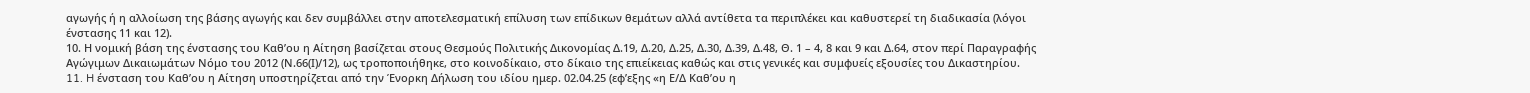αγωγής ή η αλλοίωση της βάσης αγωγής και δεν συμβάλλει στην αποτελεσματική επίλυση των επίδικων θεμάτων αλλά αντίθετα τα περιπλέκει και καθυστερεί τη διαδικασία (λόγοι ένστασης 11 και 12).
10. Η νομική βάση της ένστασης του Καθ’ου η Αίτηση βασίζεται στους Θεσμούς Πολιτικής Δικονομίας Δ.19, Δ.20, Δ.25, Δ.30, Δ.39, Δ.48, Θ. 1 – 4, 8 και 9 και Δ.64, στον περί Παραγραφής Αγώγιμων Δικαιωμάτων Νόμο του 2012 (Ν.66(Ι)/12), ως τροποποιήθηκε, στο κοινοδίκαιο, στο δίκαιο της επιείκειας καθώς και στις γενικές και συμφυείς εξουσίες του Δικαστηρίου.
11. H ένσταση του Καθ’ου η Αίτηση υποστηρίζεται από την Ένορκη Δήλωση του ιδίου ημερ. 02.04.25 (εφ’εξης «η Ε/Δ Καθ’ου η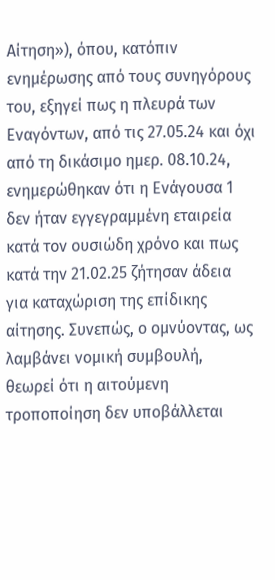Αίτηση»), όπου, κατόπιν ενημέρωσης από τους συνηγόρους του, εξηγεί πως η πλευρά των Εναγόντων, από τις 27.05.24 και όχι από τη δικάσιμο ημερ. 08.10.24, ενημερώθηκαν ότι η Ενάγουσα 1 δεν ήταν εγγεγραμμένη εταιρεία κατά τον ουσιώδη χρόνο και πως κατά την 21.02.25 ζήτησαν άδεια για καταχώριση της επίδικης αίτησης. Συνεπώς, ο ομνύοντας, ως λαμβάνει νομική συμβουλή, θεωρεί ότι η αιτούμενη τροποποίηση δεν υποβάλλεται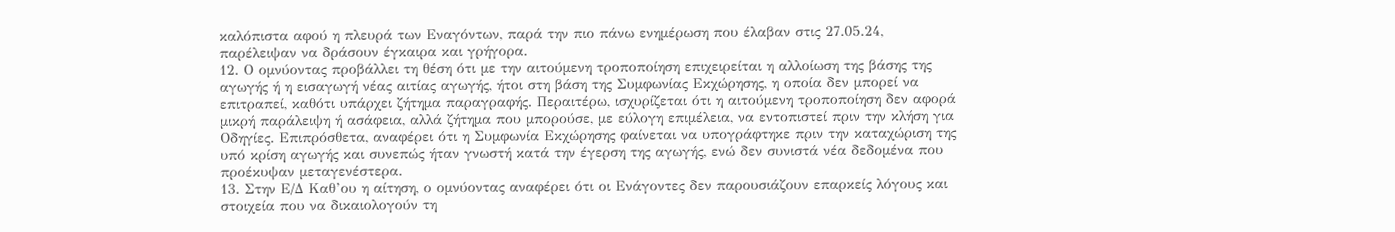καλόπιστα αφού η πλευρά των Εναγόντων, παρά την πιο πάνω ενημέρωση που έλαβαν στις 27.05.24, παρέλειψαν να δράσουν έγκαιρα και γρήγορα.
12. Ο ομνύοντας προβάλλει τη θέση ότι με την αιτούμενη τροποποίηση επιχειρείται η αλλοίωση της βάσης της αγωγής ή η εισαγωγή νέας αιτίας αγωγής, ήτοι στη βάση της Συμφωνίας Εκχώρησης, η οποία δεν μπορεί να επιτραπεί, καθότι υπάρχει ζήτημα παραγραφής. Περαιτέρω, ισχυρίζεται ότι η αιτούμενη τροποποίηση δεν αφορά μικρή παράλειψη ή ασάφεια, αλλά ζήτημα που μπορούσε, με εύλογη επιμέλεια, να εντοπιστεί πριν την κλήση για Οδηγίες. Επιπρόσθετα, αναφέρει ότι η Συμφωνία Εκχώρησης φαίνεται να υπογράφτηκε πριν την καταχώριση της υπό κρίση αγωγής και συνεπώς ήταν γνωστή κατά την έγερση της αγωγής, ενώ δεν συνιστά νέα δεδομένα που προέκυψαν μεταγενέστερα.
13. Στην Ε/Δ Καθ’ου η αίτηση, ο ομνύοντας αναφέρει ότι οι Ενάγοντες δεν παρουσιάζουν επαρκείς λόγους και στοιχεία που να δικαιολογούν τη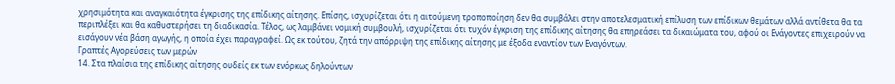χρησιμότητα και αναγκαιότητα έγκρισης της επίδικης αίτησης. Επίσης, ισχυρίζεται ότι η αιτούμενη τροποποίηση δεν θα συμβάλει στην αποτελεσματική επίλυση των επίδικων θεμάτων αλλά αντίθετα θα τα περιπλέξει και θα καθυστερήσει τη διαδικασία. Τέλος, ως λαμβάνει νομική συμβουλή, ισχυρίζεται ότι τυχόν έγκριση της επίδικης αίτησης θα επηρεάσει τα δικαιώματα του, αφού οι Ενάγοντες επιχειρούν να εισάγουν νέα βάση αγωγής, η οποία έχει παραγραφεί. Ως εκ τούτου, ζητά την απόρριψη της επίδικης αίτησης με έξοδα εναντίον των Εναγόντων.
Γραπτές Αγορεύσεις των μερών
14. Στα πλαίσια της επίδικης αίτησης ουδείς εκ των ενόρκως δηλούντων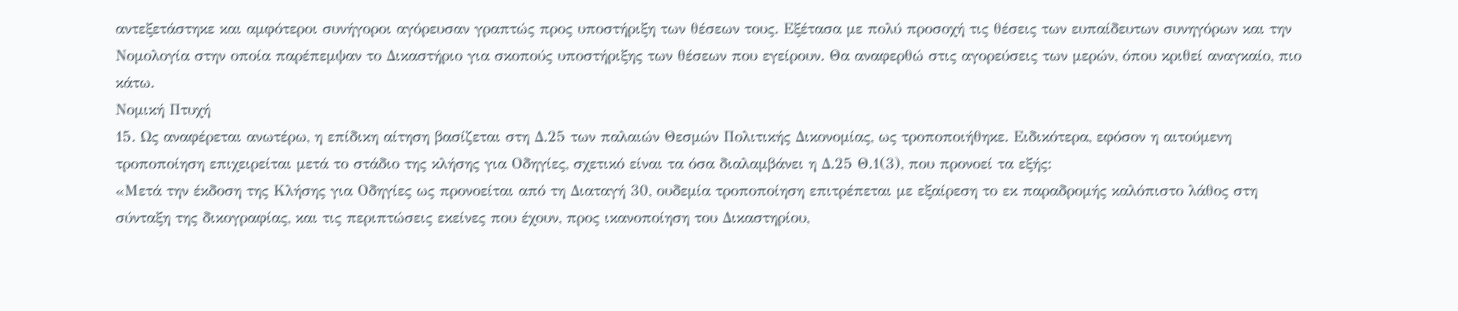αντεξετάστηκε και αμφότεροι συνήγοροι αγόρευσαν γραπτώς προς υποστήριξη των θέσεων τους. Εξέτασα με πολύ προσοχή τις θέσεις των ευπαίδευτων συνηγόρων και την Νομολογία στην οποία παρέπεμψαν το Δικαστήριο για σκοπούς υποστήριξης των θέσεων που εγείρουν. Θα αναφερθώ στις αγορεύσεις των μερών, όπου κριθεί αναγκαίο, πιο κάτω.
Νομική Πτυχή
15. Ως αναφέρεται ανωτέρω, η επίδικη αίτηση βασίζεται στη Δ.25 των παλαιών Θεσμών Πολιτικής Δικονομίας, ως τροποποιήθηκε. Ειδικότερα, εφόσον η αιτούμενη τροποποίηση επιχειρείται μετά το στάδιο της κλήσης για Οδηγίες, σχετικό είναι τα όσα διαλαμβάνει η Δ.25 Θ.1(3), που προνοεί τα εξής:
«Μετά την έκδοση της Κλήσης για Οδηγίες ως προνοείται από τη Διαταγή 30, ουδεμία τροποποίηση επιτρέπεται με εξαίρεση το εκ παραδρομής καλόπιστο λάθος στη σύνταξη της δικογραφίας, και τις περιπτώσεις εκείνες που έχουν, προς ικανοποίηση του Δικαστηρίου,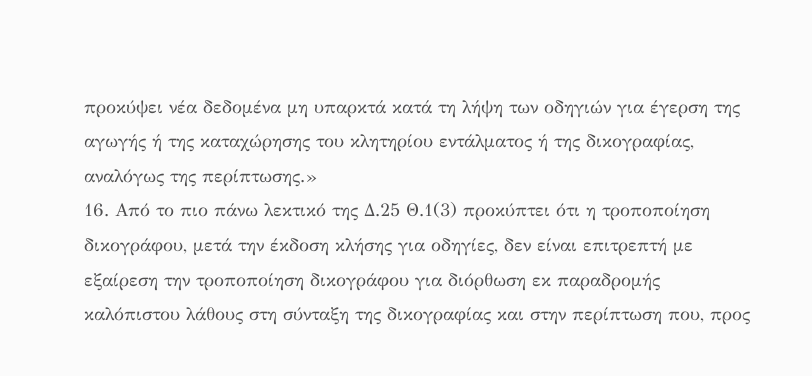προκύψει νέα δεδομένα μη υπαρκτά κατά τη λήψη των οδηγιών για έγερση της αγωγής ή της καταχώρησης του κλητηρίου εντάλματος ή της δικογραφίας, αναλόγως της περίπτωσης.»
16. Από το πιο πάνω λεκτικό της Δ.25 Θ.1(3) προκύπτει ότι η τροποποίηση δικογράφου, μετά την έκδοση κλήσης για οδηγίες, δεν είναι επιτρεπτή με εξαίρεση την τροποποίηση δικογράφου για διόρθωση εκ παραδρομής καλόπιστου λάθους στη σύνταξη της δικογραφίας και στην περίπτωση που, προς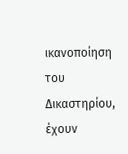ικανοποίηση του Δικαστηρίου, έχουν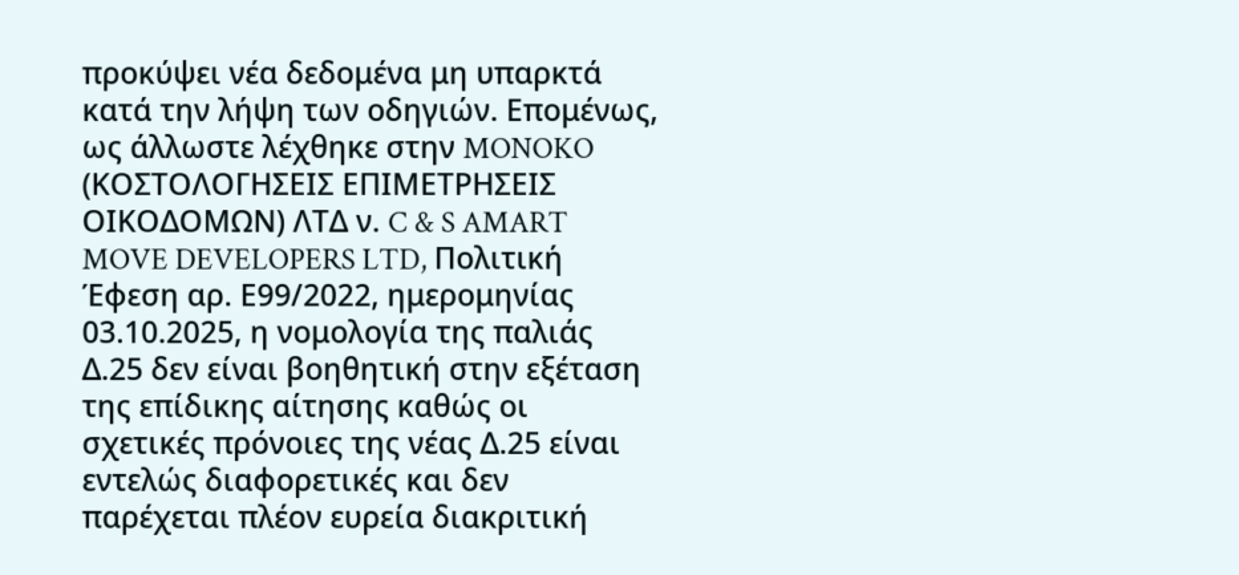προκύψει νέα δεδομένα μη υπαρκτά κατά την λήψη των οδηγιών. Επομένως, ως άλλωστε λέχθηκε στην MONOKO (ΚΟΣΤΟΛΟΓΗΣΕΙΣ ΕΠΙΜΕΤΡΗΣΕΙΣ ΟΙΚΟΔΟΜΩΝ) ΛΤΔ ν. C & S AMART MOVE DEVELOPERS LTD, Πολιτική Έφεση αρ. Ε99/2022, ημερομηνίας 03.10.2025, η νομολογία της παλιάς Δ.25 δεν είναι βοηθητική στην εξέταση της επίδικης αίτησης καθώς οι σχετικές πρόνοιες της νέας Δ.25 είναι εντελώς διαφορετικές και δεν παρέχεται πλέον ευρεία διακριτική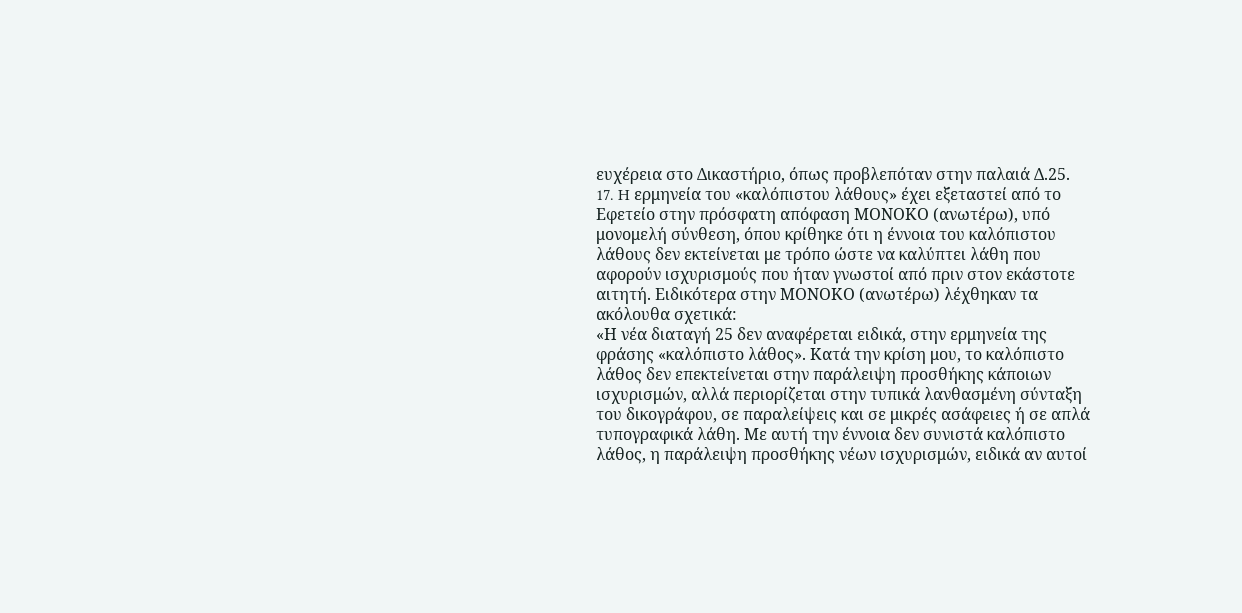ευχέρεια στο Δικαστήριο, όπως προβλεπόταν στην παλαιά Δ.25.
17. H ερμηνεία του «καλόπιστου λάθους» έχει εξεταστεί από το Εφετείο στην πρόσφατη απόφαση ΜΟΝΟΚΟ (ανωτέρω), υπό μονομελή σύνθεση, όπου κρίθηκε ότι η έννοια του καλόπιστου λάθους δεν εκτείνεται με τρόπο ώστε να καλύπτει λάθη που αφορούν ισχυρισμούς που ήταν γνωστοί από πριν στον εκάστοτε αιτητή. Ειδικότερα στην ΜΟΝΟΚΟ (ανωτέρω) λέχθηκαν τα ακόλουθα σχετικά:
«Η νέα διαταγή 25 δεν αναφέρεται ειδικά, στην ερμηνεία της φράσης «καλόπιστο λάθος». Κατά την κρίση μου, το καλόπιστο λάθος δεν επεκτείνεται στην παράλειψη προσθήκης κάποιων ισχυρισμών, αλλά περιορίζεται στην τυπικά λανθασμένη σύνταξη του δικογράφου, σε παραλείψεις και σε μικρές ασάφειες ή σε απλά τυπογραφικά λάθη. Με αυτή την έννοια δεν συνιστά καλόπιστο λάθος, η παράλειψη προσθήκης νέων ισχυρισμών, ειδικά αν αυτοί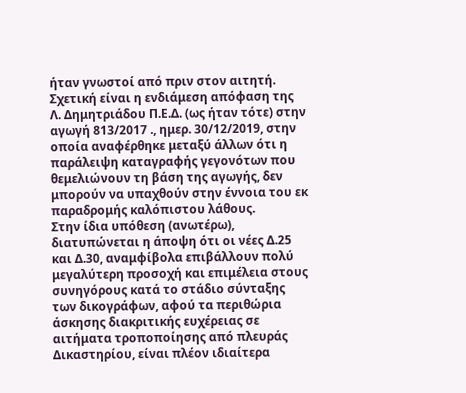ήταν γνωστοί από πριν στον αιτητή. Σχετική είναι η ενδιάμεση απόφαση της Λ. Δημητριάδου Π.Ε.Δ. (ως ήταν τότε) στην αγωγή 813/2017 ., ημερ. 30/12/2019, στην οποία αναφέρθηκε μεταξύ άλλων ότι η παράλειψη καταγραφής γεγονότων που θεμελιώνουν τη βάση της αγωγής, δεν μπορούν να υπαχθούν στην έννοια του εκ παραδρομής καλόπιστου λάθους.
Στην ίδια υπόθεση (ανωτέρω), διατυπώνεται η άποψη ότι οι νέες Δ.25 και Δ.30, αναμφίβολα επιβάλλουν πολύ μεγαλύτερη προσοχή και επιμέλεια στους συνηγόρους κατά το στάδιο σύνταξης των δικογράφων, αφού τα περιθώρια άσκησης διακριτικής ευχέρειας σε αιτήματα τροποποίησης από πλευράς Δικαστηρίου, είναι πλέον ιδιαίτερα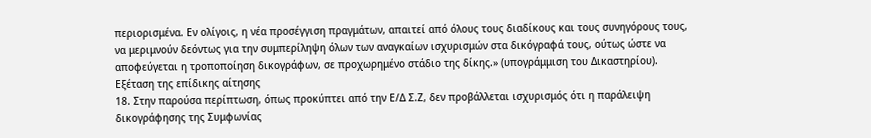περιορισμένα. Εν ολίγοις, η νέα προσέγγιση πραγμάτων, απαιτεί από όλους τους διαδίκους και τους συνηγόρους τους, να μεριμνούν δεόντως για την συμπερίληψη όλων των αναγκαίων ισχυρισμών στα δικόγραφά τους, ούτως ώστε να αποφεύγεται η τροποποίηση δικογράφων, σε προχωρημένο στάδιο της δίκης.» (υπογράμμιση του Δικαστηρίου).
Εξέταση της επίδικης αίτησης
18. Στην παρούσα περίπτωση, όπως προκύπτει από την Ε/Δ Σ.Ζ, δεν προβάλλεται ισχυρισμός ότι η παράλειψη δικογράφησης της Συμφωνίας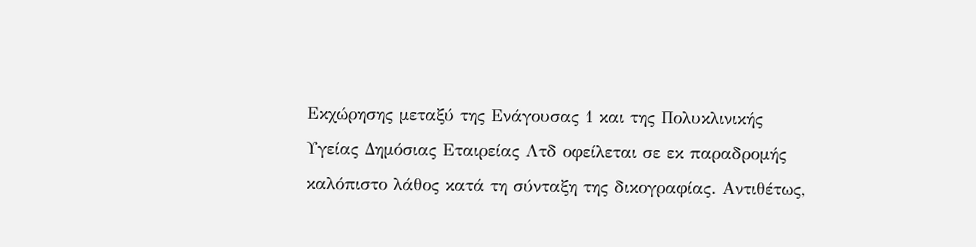Εκχώρησης μεταξύ της Ενάγουσας 1 και της Πολυκλινικής Υγείας Δημόσιας Εταιρείας Λτδ οφείλεται σε εκ παραδρομής καλόπιστο λάθος κατά τη σύνταξη της δικογραφίας. Αντιθέτως,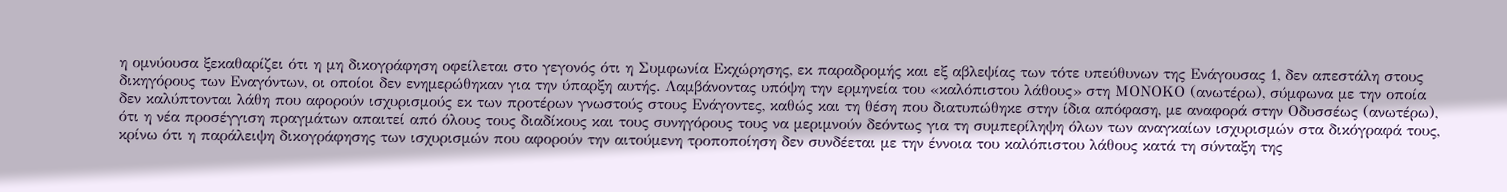η ομνύουσα ξεκαθαρίζει ότι η μη δικογράφηση οφείλεται στο γεγονός ότι η Συμφωνία Εκχώρησης, εκ παραδρομής και εξ αβλεψίας των τότε υπεύθυνων της Ενάγουσας 1, δεν απεστάλη στους δικηγόρους των Εναγόντων, οι οποίοι δεν ενημερώθηκαν για την ύπαρξη αυτής. Λαμβάνοντας υπόψη την ερμηνεία του «καλόπιστου λάθους» στη ΜΟΝΟΚΟ (ανωτέρω), σύμφωνα με την οποία δεν καλύπτονται λάθη που αφορούν ισχυρισμούς εκ των προτέρων γνωστούς στους Ενάγοντες, καθώς και τη θέση που διατυπώθηκε στην ίδια απόφαση, με αναφορά στην Οδυσσέως (ανωτέρω), ότι η νέα προσέγγιση πραγμάτων απαιτεί από όλους τους διαδίκους και τους συνηγόρους τους να μεριμνούν δεόντως για τη συμπερίληψη όλων των αναγκαίων ισχυρισμών στα δικόγραφά τους, κρίνω ότι η παράλειψη δικογράφησης των ισχυρισμών που αφορούν την αιτούμενη τροποποίηση δεν συνδέεται με την έννοια του καλόπιστου λάθους κατά τη σύνταξη της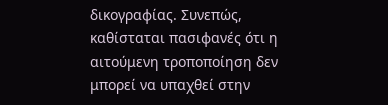δικογραφίας. Συνεπώς, καθίσταται πασιφανές ότι η αιτούμενη τροποποίηση δεν μπορεί να υπαχθεί στην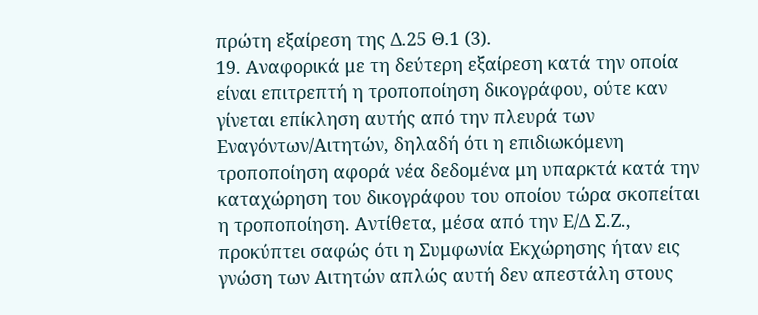πρώτη εξαίρεση της Δ.25 Θ.1 (3).
19. Αναφορικά με τη δεύτερη εξαίρεση κατά την οποία είναι επιτρεπτή η τροποποίηση δικογράφου, ούτε καν γίνεται επίκληση αυτής από την πλευρά των Εναγόντων/Αιτητών, δηλαδή ότι η επιδιωκόμενη τροποποίηση αφορά νέα δεδομένα μη υπαρκτά κατά την καταχώρηση του δικογράφου του οποίου τώρα σκοπείται η τροποποίηση. Αντίθετα, μέσα από την Ε/Δ Σ.Ζ., προκύπτει σαφώς ότι η Συμφωνία Εκχώρησης ήταν εις γνώση των Αιτητών απλώς αυτή δεν απεστάλη στους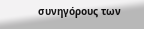συνηγόρους των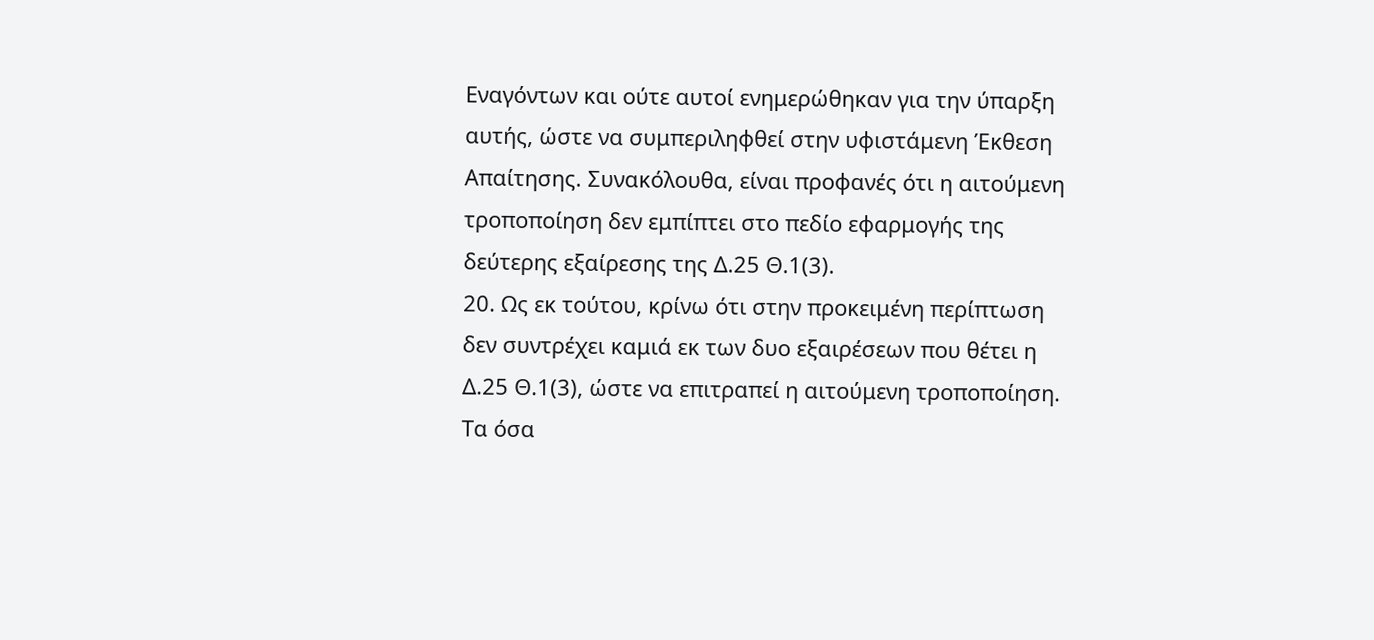Εναγόντων και ούτε αυτοί ενημερώθηκαν για την ύπαρξη αυτής, ώστε να συμπεριληφθεί στην υφιστάμενη Έκθεση Απαίτησης. Συνακόλουθα, είναι προφανές ότι η αιτούμενη τροποποίηση δεν εμπίπτει στο πεδίο εφαρμογής της δεύτερης εξαίρεσης της Δ.25 Θ.1(3).
20. Ως εκ τούτου, κρίνω ότι στην προκειμένη περίπτωση δεν συντρέχει καμιά εκ των δυο εξαιρέσεων που θέτει η Δ.25 Θ.1(3), ώστε να επιτραπεί η αιτούμενη τροποποίηση. Τα όσα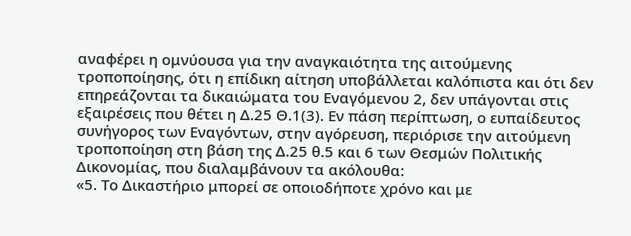αναφέρει η ομνύουσα για την αναγκαιότητα της αιτούμενης τροποποίησης, ότι η επίδικη αίτηση υποβάλλεται καλόπιστα και ότι δεν επηρεάζονται τα δικαιώματα του Εναγόμενου 2, δεν υπάγονται στις εξαιρέσεις που θέτει η Δ.25 Θ.1(3). Εν πάση περίπτωση, ο ευπαίδευτος συνήγορος των Εναγόντων, στην αγόρευση, περιόρισε την αιτούμενη τροποποίηση στη βάση της Δ.25 θ.5 και 6 των Θεσμών Πολιτικής Δικονομίας, που διαλαμβάνουν τα ακόλουθα:
«5. Το Δικαστήριο μπορεί σε οποιοδήποτε χρόνο και με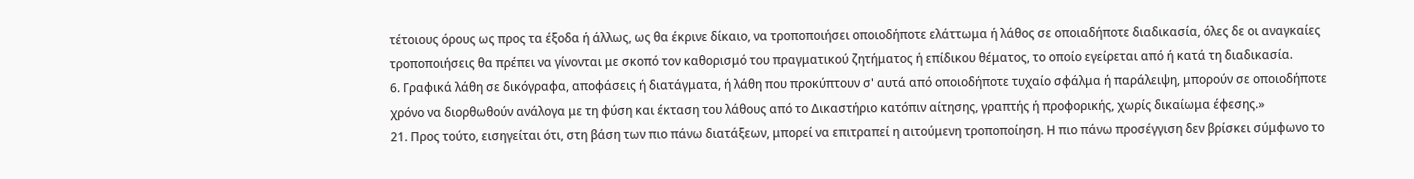τέτοιους όρους ως προς τα έξοδα ή άλλως, ως θα έκρινε δίκαιο, να τροποποιήσει οποιοδήποτε ελάττωμα ή λάθος σε οποιαδήποτε διαδικασία, όλες δε οι αναγκαίες τροποποιήσεις θα πρέπει να γίνονται με σκοπό τον καθορισμό του πραγματικού ζητήματος ή επίδικου θέματος, το οποίο εγείρεται από ή κατά τη διαδικασία.
6. Γραφικά λάθη σε δικόγραφα, αποφάσεις ή διατάγματα, ή λάθη που προκύπτουν σ' αυτά από οποιοδήποτε τυχαίο σφάλμα ή παράλειψη, μπορούν σε οποιοδήποτε χρόνο να διορθωθούν ανάλογα με τη φύση και έκταση του λάθους από το Δικαστήριο κατόπιν αίτησης, γραπτής ή προφορικής, χωρίς δικαίωμα έφεσης.»
21. Προς τούτο, εισηγείται ότι, στη βάση των πιο πάνω διατάξεων, μπορεί να επιτραπεί η αιτούμενη τροποποίηση. Η πιο πάνω προσέγγιση δεν βρίσκει σύμφωνο το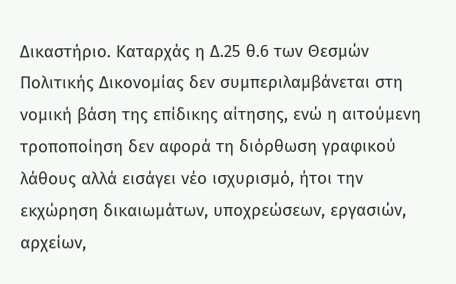Δικαστήριο. Καταρχάς η Δ.25 θ.6 των Θεσμών Πολιτικής Δικονομίας δεν συμπεριλαμβάνεται στη νομική βάση της επίδικης αίτησης, ενώ η αιτούμενη τροποποίηση δεν αφορά τη διόρθωση γραφικού λάθους αλλά εισάγει νέο ισχυρισμό, ήτοι την εκχώρηση δικαιωμάτων, υποχρεώσεων, εργασιών, αρχείων,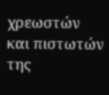χρεωστών και πιστωτών της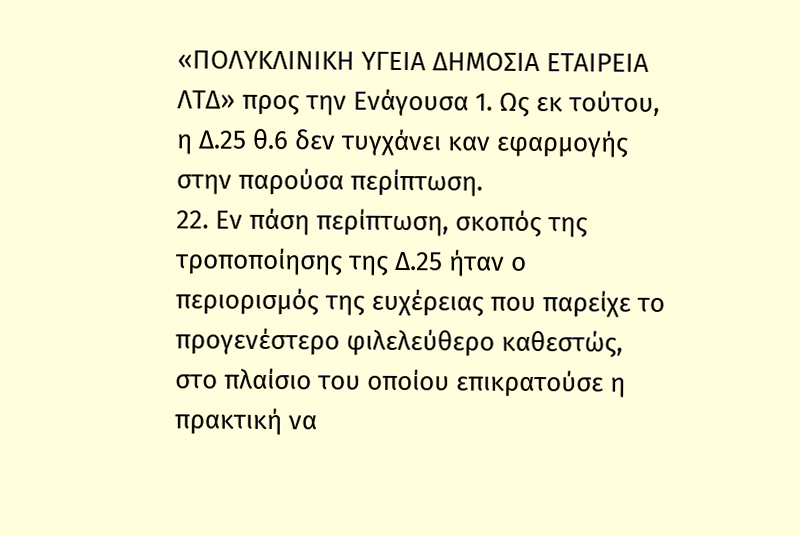«ΠΟΛΥΚΛΙΝΙΚΗ ΥΓΕΙΑ ΔΗΜΟΣΙΑ ΕΤΑΙΡΕΙΑ ΛΤΔ» προς την Ενάγουσα 1. Ως εκ τούτου, η Δ.25 θ.6 δεν τυγχάνει καν εφαρμογής στην παρούσα περίπτωση.
22. Εν πάση περίπτωση, σκοπός της τροποποίησης της Δ.25 ήταν ο περιορισμός της ευχέρειας που παρείχε το προγενέστερο φιλελεύθερο καθεστώς, στο πλαίσιο του οποίου επικρατούσε η πρακτική να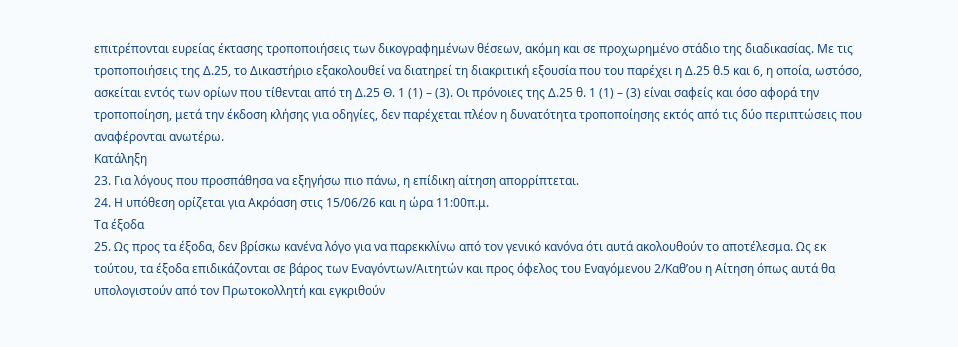επιτρέπονται ευρείας έκτασης τροποποιήσεις των δικογραφημένων θέσεων, ακόμη και σε προχωρημένο στάδιο της διαδικασίας. Με τις τροποποιήσεις της Δ.25, το Δικαστήριο εξακολουθεί να διατηρεί τη διακριτική εξουσία που του παρέχει η Δ.25 θ.5 και 6, η οποία, ωστόσο, ασκείται εντός των ορίων που τίθενται από τη Δ.25 Θ. 1 (1) – (3). Οι πρόνοιες της Δ.25 θ. 1 (1) – (3) είναι σαφείς και όσο αφορά την τροποποίηση, μετά την έκδοση κλήσης για οδηγίες, δεν παρέχεται πλέον η δυνατότητα τροποποίησης εκτός από τις δύο περιπτώσεις που αναφέρονται ανωτέρω.
Κατάληξη
23. Για λόγους που προσπάθησα να εξηγήσω πιο πάνω, η επίδικη αίτηση απορρίπτεται.
24. Η υπόθεση ορίζεται για Ακρόαση στις 15/06/26 και η ώρα 11:00π.μ.
Τα έξοδα
25. Ως προς τα έξοδα, δεν βρίσκω κανένα λόγο για να παρεκκλίνω από τον γενικό κανόνα ότι αυτά ακολουθούν το αποτέλεσμα. Ως εκ τούτου, τα έξοδα επιδικάζονται σε βάρος των Εναγόντων/Αιτητών και προς όφελος του Εναγόμενου 2/Καθ’ου η Αίτηση όπως αυτά θα υπολογιστούν από τον Πρωτοκολλητή και εγκριθούν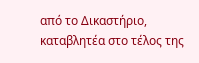από το Δικαστήριο, καταβλητέα στο τέλος της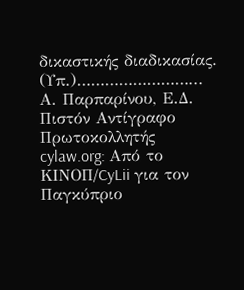δικαστικής διαδικασίας.
(Υπ.)……………………...
Α. Παρπαρίνου, Ε.Δ.
Πιστόν Αντίγραφο
Πρωτοκολλητής
cylaw.org: Από το ΚΙΝOΠ/CyLii για τον Παγκύπριο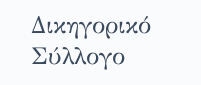Δικηγορικό Σύλλογο